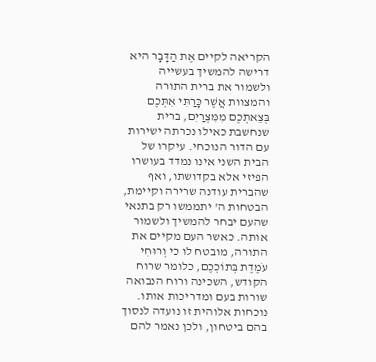הקריאה לקיים אֶת הַדָּבָר היא דרישה להמשיך בעשייה ולשמור את ברית התורה והמצוות אֲשֶׁר כָּרַתִּי אִתְּכֶם בְּצֵאתְכֶם מִמִּצְרַיִם, ברית שנחשבת כאילו נכרתה ישירות עם הדור הנוכחי. עיקרו של הבית השני אינו נמדד בעושרו הפיזי אלא בקדושתו, ואף שהברית עודנה שרירה וקיימת, הבטחות ה' יתממשו רק בתנאי שהעם יבחר להמשיך ולשמור אותה. כאשר העם מקיים את התורה, מובטח לו כי וְרוּחִי עֹמֶדֶת בְּתוֹכְכֶם, כלומר שרוח הקודש, השכינה ורוח הנבואה שורות בעם ומדריכות אותו. נוכחות אלוהית זו נועדה לנסוך בהם ביטחון, ולכן נאמר להם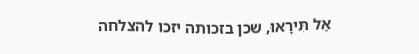אַל תִּירָאוּ, שכן בזכותה יזכו להצלחה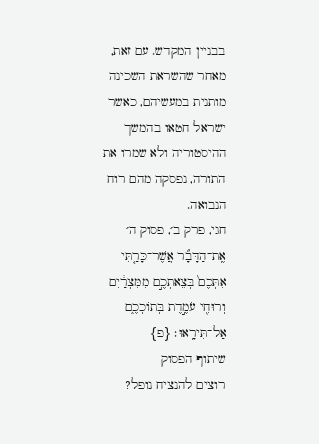בבניין המקדש. עם זאת, מאחר שהשראת השכינה מותנית במעשיהם, כאשר ישראל חטאו בהמשך ההיסטוריה ולא שמרו את התורה, נפסקה מהם רוח הנבואה.
חגי, פרק ב׳, פסוק ה׳
אֶֽת־הַדָּבָ֞ר אֲשֶׁר־כָּרַ֤תִּי אִתְּכֶם֙ בְּצֵאתְכֶ֣ם מִמִּצְרַ֔יִם וְרוּחִ֖י עֹמֶ֣דֶת בְּתוֹכְכֶ֑ם אַל־תִּירָֽאוּ׃ {פ}
שיתוף הפסוק
רוצים להנציח נופל?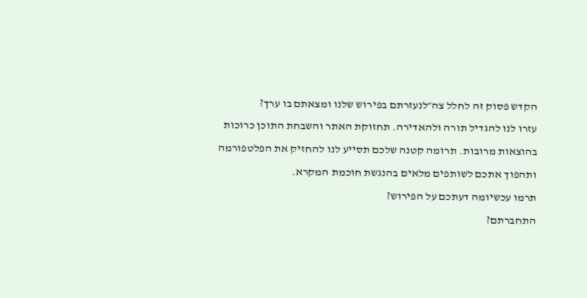הקדש פסוק זה לחלל צה״לנעזרתם בפירוש שלנו ומצאתם בו ערך?
עזרו לנו להגדיל תורה ולהאדירה. תחזוקת האתר והשבחת התוכן כרוכות בהוצאות מרובות. תרומה קטנה שלכם תסייע לנו להחזיק את הפלטפורמה ותהפוך אתכם לשותפים מלאים בהנגשת חוכמת המקרא.
תרמו עכשיומה דעתכם על הפירוש?
התחברתם?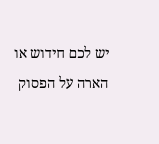יש לכם חידוש או הארה על הפסוק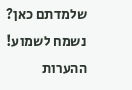שלמדתם כאן? נשמח לשמוע!
ההערות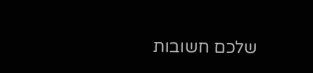שלכם חשובות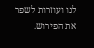לנו ועוזרות לשפר את הפירוש.